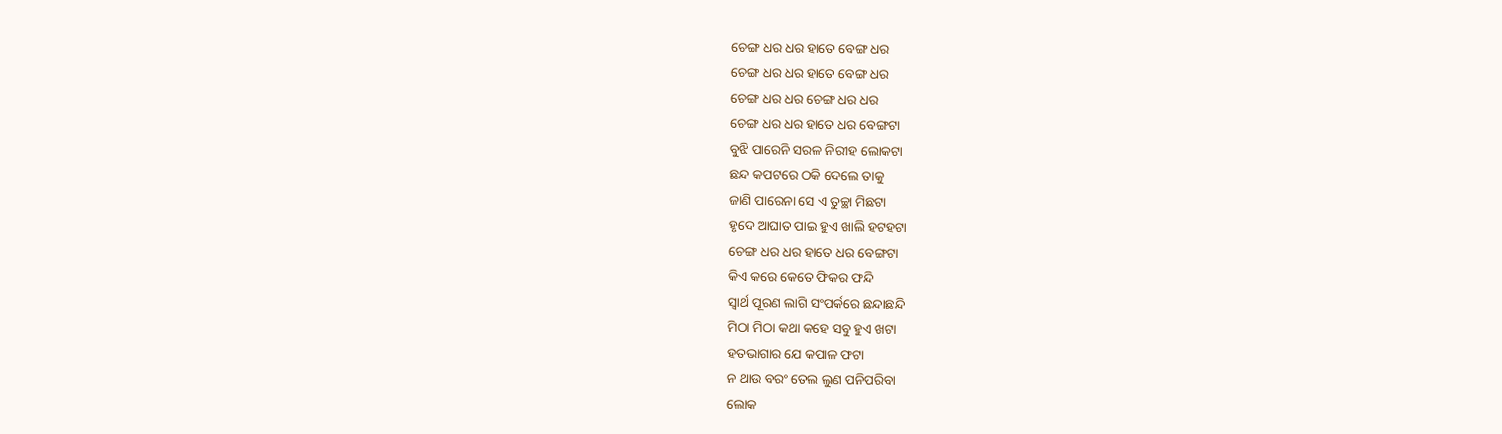ଚେଙ୍ଗ ଧର ଧର ହାତେ ବେଙ୍ଗ ଧର
ଚେଙ୍ଗ ଧର ଧର ହାତେ ବେଙ୍ଗ ଧର
ଚେଙ୍ଗ ଧର ଧର ଚେଙ୍ଗ ଧର ଧର
ଚେଙ୍ଗ ଧର ଧର ହାତେ ଧର ବେଙ୍ଗଟା
ବୁଝି ପାରେନି ସରଳ ନିରୀହ ଲୋକଟା
ଛନ୍ଦ କପଟରେ ଠକି ଦେଲେ ତାକୁ
ଜାଣି ପାରେନା ସେ ଏ ତୁଚ୍ଛା ମିଛଟା
ହୃଦେ ଆଘାତ ପାଇ ହୁଏ ଖାଲି ହଟହଟା
ଚେଙ୍ଗ ଧର ଧର ହାତେ ଧର ବେଙ୍ଗଟା
କିଏ କରେ କେତେ ଫିକର ଫନ୍ଦି
ସ୍ଵାର୍ଥ ପୂରଣ ଲାଗି ସଂପର୍କରେ ଛନ୍ଦାଛନ୍ଦି
ମିଠା ମିଠା କଥା କହେ ସବୁ ହୁଏ ଖଟା
ହତଭାଗାର ଯେ କପାଳ ଫଟା
ନ ଥାଉ ବରଂ ତେଲ ଲୁଣ ପନିପରିବା
ଲୋକ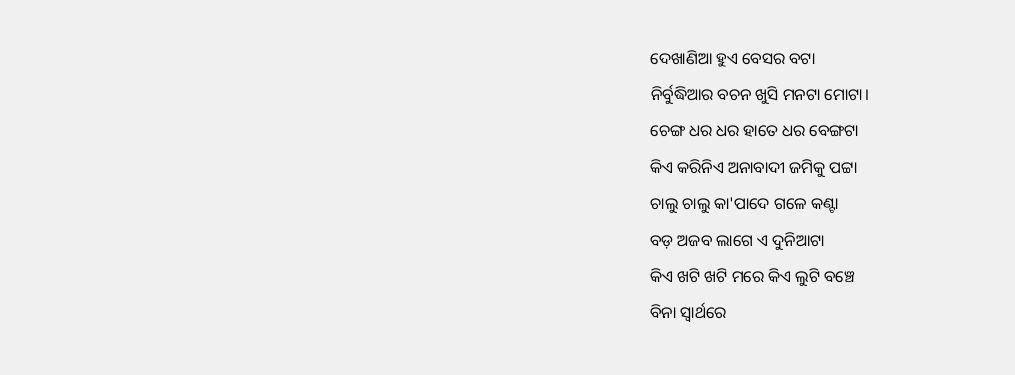ଦେଖାଣିଆ ହୁଏ ବେସର ବଟା
ନିର୍ବୁଦ୍ଧିଆର ବଚନ ଖୁସି ମନଟା ମୋଟା।
ଚେଙ୍ଗ ଧର ଧର ହାତେ ଧର ବେଙ୍ଗଟା
କିଏ କରିନିଏ ଅନାବାଦୀ ଜମିକୁ ପଟ୍ଟା
ଚାଲୁ ଚାଲୁ କା'ପାଦେ ଗଳେ କଣ୍ଟା
ବଡ଼ ଅଜବ ଲାଗେ ଏ ଦୁନିଆଟା
କିଏ ଖଟି ଖଟି ମରେ କିଏ ଲୁଟି ବଞ୍ଚେ
ବିନା ସ୍ଵାର୍ଥରେ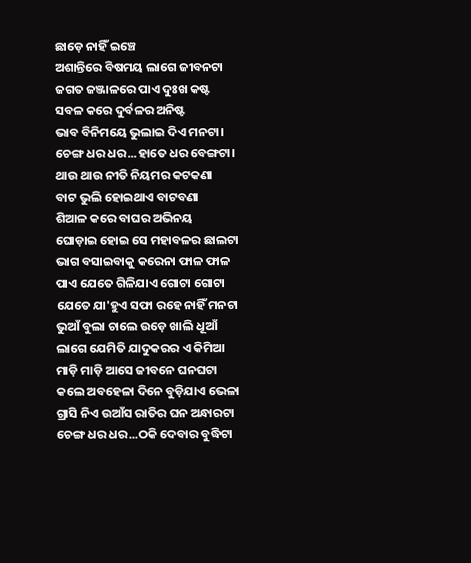ଛାଡ଼େ ନାହିଁ ଇଞ୍ଚେ
ଅଶାନ୍ତିରେ ବିଷମୟ ଲାଗେ ଜୀବନଟା
ଜଗତ ଜଞ୍ଜାଳରେ ପାଏ ଦୁଃଖ କଷ୍ଟ
ସବଳ କରେ ଦୁର୍ବଳର ଅନିଷ୍ଟ
ଭାବ ବିନିମୟେ ଭୁଲାଇ ଦିଏ ମନଟା।
ଚେଙ୍ଗ ଧର ଧର...ହାତେ ଧର ବେଙ୍ଗଟା।
ଥାଉ ଥାଉ ନୀତି ନିୟମର କଟକଣା
ବାଟ ଭୁଲି ହୋଇଥାଏ ବାଟବଣା
ଶିଆଳ କରେ ବାଘର ଅଭିନୟ
ଘୋଡ଼ାଇ ହୋଇ ସେ ମହାବଳର ଛାଲଟା
ଭାଗ ବସାଇବାକୁ କରେନା ଫାଳ ଫାଳ
ପାଏ ଯେତେ ଗିଳିଯାଏ ଗୋଟା ଗୋଟା
ଯେତେ ଯା'ହୁଏ ସଫା ରହେ ନାହିଁ ମନଟା
ଭୁଆଁ ବୁଲା ଚାଲେ ଉଡ଼େ ଖାଲି ଧୂଆଁ
ଲାଗେ ଯେମିତି ଯାଦୁକରର ଏ କିମିଆ
ମାଡ଼ି ମାଡ଼ି ଆସେ ଜୀବନେ ଘନଘଟା
କଲେ ଅବହେଳା ଦିନେ ବୁଡ଼ିଯାଏ ଭେଳା
ଗ୍ରାସି ନିଏ ଉଆଁସ ରାତିର ଘନ ଅନ୍ଧାରଟା
ଚେଙ୍ଗ ଧର ଧର...ଠକି ଦେବାର ବୁଦ୍ଧିଟା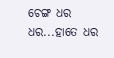ଚେଙ୍ଗ ଧର ଧର...ହାତେ ଧର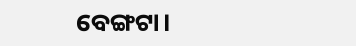ବେଙ୍ଗଟା।